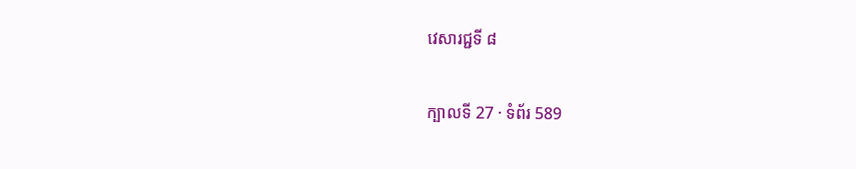វេសារជ្ជទី ៨

ក្បាលទី 27 · ទំព័រ 589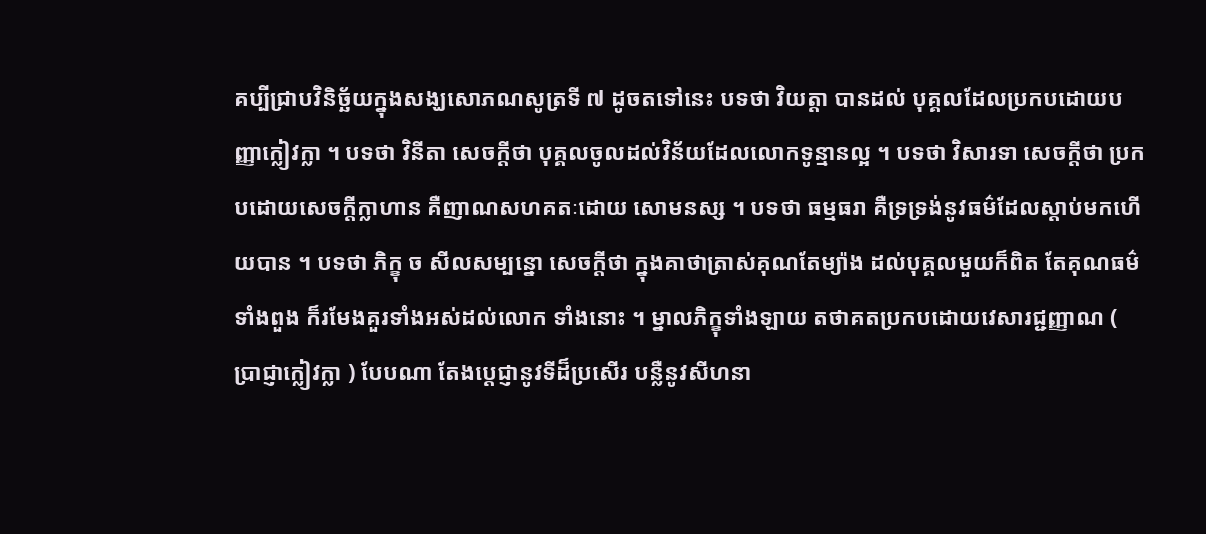គប្បីជ្រាបវិនិច្ឆ័យក្នុងសង្ឃសោភណសូត្រទី ៧ ដូចតទៅនេះ បទថា វិយត្តា បានដល់ បុគ្គលដែលប្រកបដោយបញ្ញាក្លៀវក្លា ។ បទថា វិនីតា សេចក្តីថា បុគ្គលចូលដល់វិន័យដែលលោកទូន្មានល្អ ។ បទថា វិសារទា សេចក្តីថា ប្រកបដោយសេចក្តីក្លាហាន គឺញាណសហគតៈដោយ សោមនស្ស ។ បទថា ធម្មធរា គឺទ្រទ្រង់នូវធម៌ដែលស្តាប់មកហើយបាន ។ បទថា ភិក្ខុ ច សីលសម្បន្នោ សេចក្តីថា ក្នុងគាថាត្រាស់គុណតែម្យ៉ាង ដល់បុគ្គលមួយក៏ពិត តែគុណធម៌ទាំងពួង ក៏រមែងគួរទាំងអស់ដល់លោក ទាំងនោះ ។ ម្នាលភិក្ខុទាំងឡាយ តថាគតប្រកបដោយវេសារជ្ជញ្ញាណ ( ប្រាជ្ញាក្លៀវក្លា ) បែបណា តែងប្តេជ្ញានូវទីដ៏ប្រសើរ បន្លឺនូវសីហនា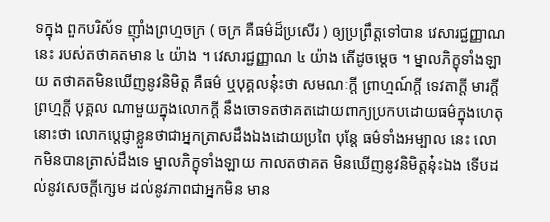ទក្នុង ពួកបរិស័ទ ញ៉ាំងព្រហ្មចក្រ ( ចក្រ គឺធម៌ដ៏ប្រសើរ ) ឲ្យប្រព្រឹត្តទៅបាន វេសារជ្ជញ្ញាណនេះ របស់តថាគតមាន ៤ យ៉ាង ។ វេសារជ្ជញ្ញាណ ៤ យ៉ាង តើដូចម្តេច ។ ម្នាលភិក្ខុទាំងឡាយ តថាគតមិនឃើញនូវនិមិត្ត គឺធម៌ ឬបុគ្គលនុ៎ះថា សមណៈក្តី ព្រាហ្មណ៍ក្តី ទេវតាក្តី មារក្តី ព្រហ្មក្តី បុគ្គល ណាមួយក្នុងលោកក្តី នឹងចោទតថាគតដោយពាក្យប្រកបដោយធម៌ក្នុងហេតុ នោះថា លោកប្តេជ្ញាខ្លួនថាជាអ្នកត្រាសដឹងឯងដោយប្រពៃ បុន្តែ ធម៌ទាំងអម្បាល នេះ លោកមិនបានត្រាស់ដឹងទេ ម្នាលភិក្ខុទាំងឡាយ កាលតថាគត មិនឃើញនូវនិមិត្តនុ៎ះឯង ទើបដល់នូវសេចក្តីក្សេម ដល់នូវភាពជាអ្នកមិន មាន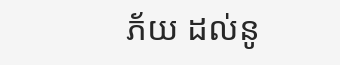ភ័យ ដល់នូ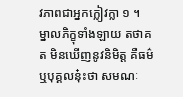វភាពជាអ្នកក្លៀវក្លា ១ ។ ម្នាលភិក្ខុទាំងឡាយ តថាគត មិនឃើញនូវនិមិត្ត គឺធម៌ ឬបុគ្គលនុ៎ះថា សមណៈ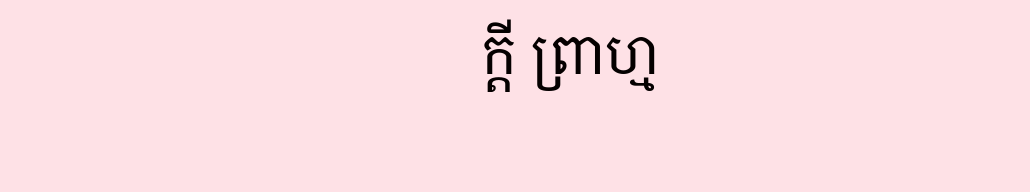ក្តី ព្រាហ្ម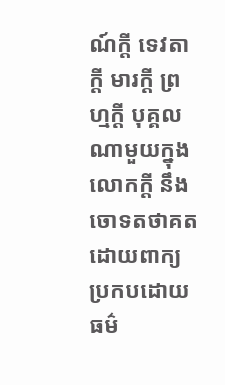ណ៍ក្តី ទេវតាក្តី មារក្តី ព្រហ្មក្តី បុគ្គលណាមួយក្នុងលោកក្តី នឹងចោទតថាគតដោយពាក្យ ប្រកបដោយធម៌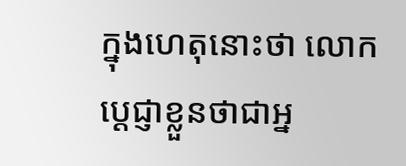ក្នុងហេតុនោះថា លោកប្តេជ្ញាខ្លួនថាជាអ្ន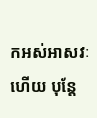កអស់អាសវៈហើយ បុន្តែ